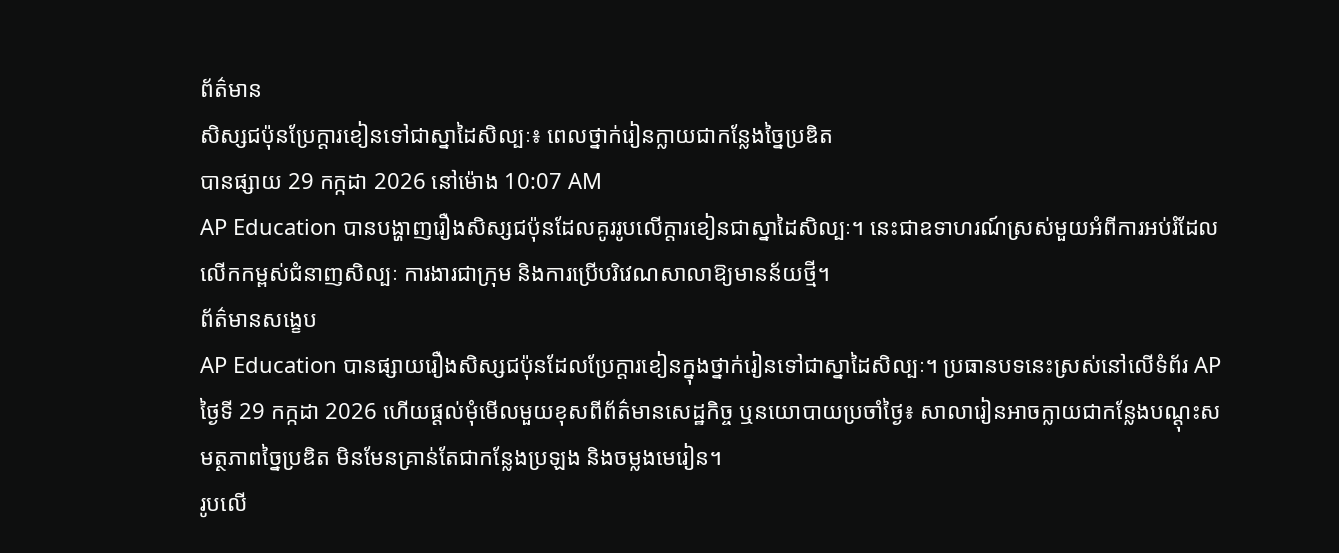ព័ត៌មាន
សិស្សជប៉ុនប្រែក្តារខៀនទៅជាស្នាដៃសិល្បៈ៖ ពេលថ្នាក់រៀនក្លាយជាកន្លែងច្នៃប្រឌិត
បានផ្សាយ 29 កក្កដា 2026 នៅម៉ោង 10:07 AM
AP Education បានបង្ហាញរឿងសិស្សជប៉ុនដែលគូររូបលើក្តារខៀនជាស្នាដៃសិល្បៈ។ នេះជាឧទាហរណ៍ស្រស់មួយអំពីការអប់រំដែលលើកកម្ពស់ជំនាញសិល្បៈ ការងារជាក្រុម និងការប្រើបរិវេណសាលាឱ្យមានន័យថ្មី។
ព័ត៌មានសង្ខេប
AP Education បានផ្សាយរឿងសិស្សជប៉ុនដែលប្រែក្តារខៀនក្នុងថ្នាក់រៀនទៅជាស្នាដៃសិល្បៈ។ ប្រធានបទនេះស្រស់នៅលើទំព័រ AP ថ្ងៃទី 29 កក្កដា 2026 ហើយផ្តល់មុំមើលមួយខុសពីព័ត៌មានសេដ្ឋកិច្ច ឬនយោបាយប្រចាំថ្ងៃ៖ សាលារៀនអាចក្លាយជាកន្លែងបណ្តុះសមត្ថភាពច្នៃប្រឌិត មិនមែនគ្រាន់តែជាកន្លែងប្រឡង និងចម្លងមេរៀន។
រូបលើ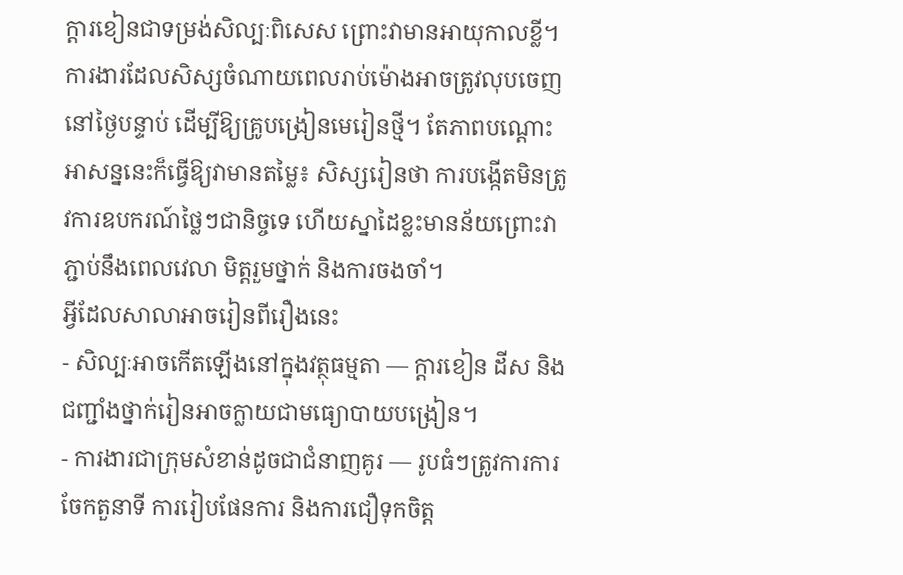ក្តារខៀនជាទម្រង់សិល្បៈពិសេស ព្រោះវាមានអាយុកាលខ្លី។ ការងារដែលសិស្សចំណាយពេលរាប់ម៉ោងអាចត្រូវលុបចេញនៅថ្ងៃបន្ទាប់ ដើម្បីឱ្យគ្រូបង្រៀនមេរៀនថ្មី។ តែភាពបណ្តោះអាសន្ននេះក៏ធ្វើឱ្យវាមានតម្លៃ៖ សិស្សរៀនថា ការបង្កើតមិនត្រូវការឧបករណ៍ថ្លៃៗជានិច្ចទេ ហើយស្នាដៃខ្លះមានន័យព្រោះវាភ្ជាប់នឹងពេលវេលា មិត្តរួមថ្នាក់ និងការចងចាំ។
អ្វីដែលសាលាអាចរៀនពីរឿងនេះ
- សិល្បៈអាចកើតឡើងនៅក្នុងវត្ថុធម្មតា — ក្តារខៀន ដីស និងជញ្ជាំងថ្នាក់រៀនអាចក្លាយជាមធ្យោបាយបង្រៀន។
- ការងារជាក្រុមសំខាន់ដូចជាជំនាញគូរ — រូបធំៗត្រូវការការចែកតួនាទី ការរៀបផែនការ និងការជឿទុកចិត្ត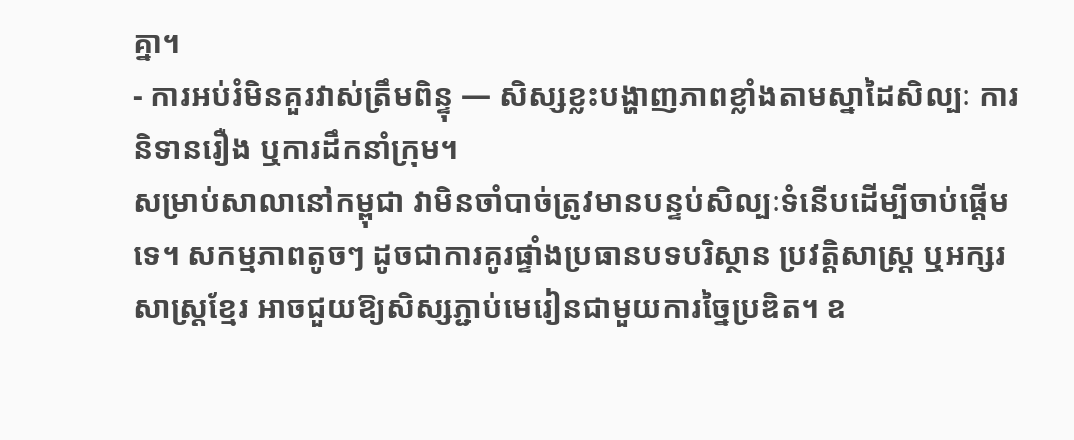គ្នា។
- ការអប់រំមិនគួរវាស់ត្រឹមពិន្ទុ — សិស្សខ្លះបង្ហាញភាពខ្លាំងតាមស្នាដៃសិល្បៈ ការនិទានរឿង ឬការដឹកនាំក្រុម។
សម្រាប់សាលានៅកម្ពុជា វាមិនចាំបាច់ត្រូវមានបន្ទប់សិល្បៈទំនើបដើម្បីចាប់ផ្តើមទេ។ សកម្មភាពតូចៗ ដូចជាការគូរផ្ទាំងប្រធានបទបរិស្ថាន ប្រវត្តិសាស្ត្រ ឬអក្សរសាស្ត្រខ្មែរ អាចជួយឱ្យសិស្សភ្ជាប់មេរៀនជាមួយការច្នៃប្រឌិត។ ឧ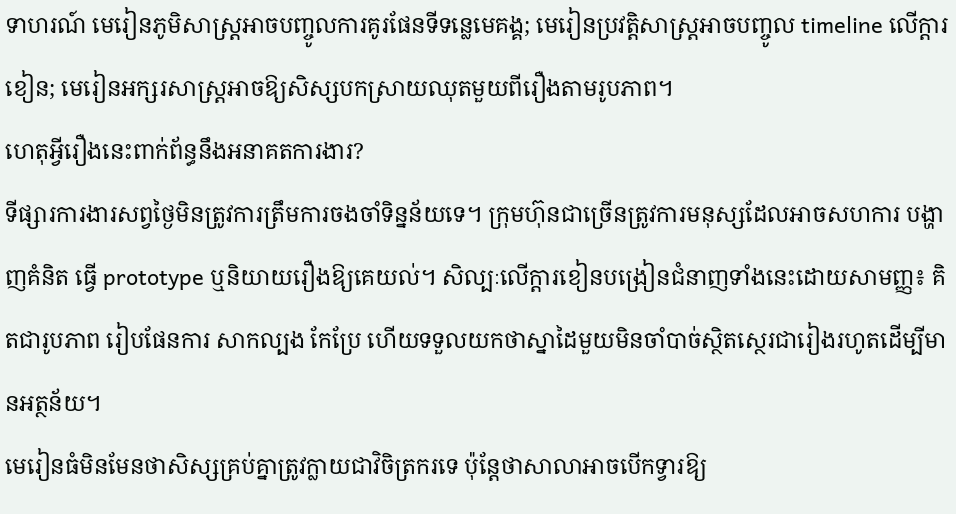ទាហរណ៍ មេរៀនភូមិសាស្ត្រអាចបញ្ចូលការគូរផែនទីទន្លេមេគង្គ; មេរៀនប្រវត្តិសាស្ត្រអាចបញ្ចូល timeline លើក្តារខៀន; មេរៀនអក្សរសាស្ត្រអាចឱ្យសិស្សបកស្រាយឈុតមួយពីរឿងតាមរូបភាព។
ហេតុអ្វីរឿងនេះពាក់ព័ន្ធនឹងអនាគតការងារ?
ទីផ្សារការងារសព្វថ្ងៃមិនត្រូវការត្រឹមការចងចាំទិន្នន័យទេ។ ក្រុមហ៊ុនជាច្រើនត្រូវការមនុស្សដែលអាចសហការ បង្ហាញគំនិត ធ្វើ prototype ឬនិយាយរឿងឱ្យគេយល់។ សិល្បៈលើក្តារខៀនបង្រៀនជំនាញទាំងនេះដោយសាមញ្ញ៖ គិតជារូបភាព រៀបផែនការ សាកល្បង កែប្រែ ហើយទទួលយកថាស្នាដៃមួយមិនចាំបាច់ស្ថិតស្ថេរជារៀងរហូតដើម្បីមានអត្ថន័យ។
មេរៀនធំមិនមែនថាសិស្សគ្រប់គ្នាត្រូវក្លាយជាវិចិត្រករទេ ប៉ុន្តែថាសាលាអាចបើកទ្វារឱ្យ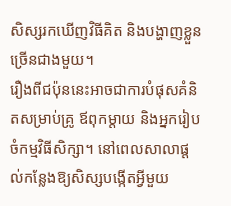សិស្សរកឃើញវិធីគិត និងបង្ហាញខ្លួនច្រើនជាងមួយ។
រឿងពីជប៉ុននេះអាចជាការបំផុសគំនិតសម្រាប់គ្រូ ឪពុកម្តាយ និងអ្នករៀបចំកម្មវិធីសិក្សា។ នៅពេលសាលាផ្តល់កន្លែងឱ្យសិស្សបង្កើតអ្វីមួយ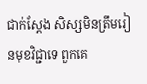ជាក់ស្តែង សិស្សមិនត្រឹមរៀនមុខវិជ្ជាទេ ពួកគេ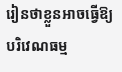រៀនថាខ្លួនអាចធ្វើឱ្យបរិវេណធម្ម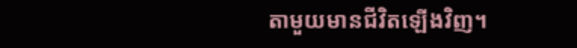តាមួយមានជីវិតឡើងវិញ។